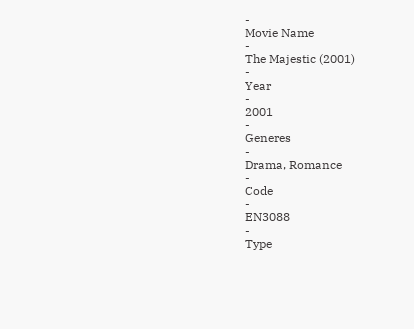-
Movie Name
-
The Majestic (2001)
-
Year
-
2001
-
Generes
-
Drama, Romance
-
Code
-
EN3088
-
Type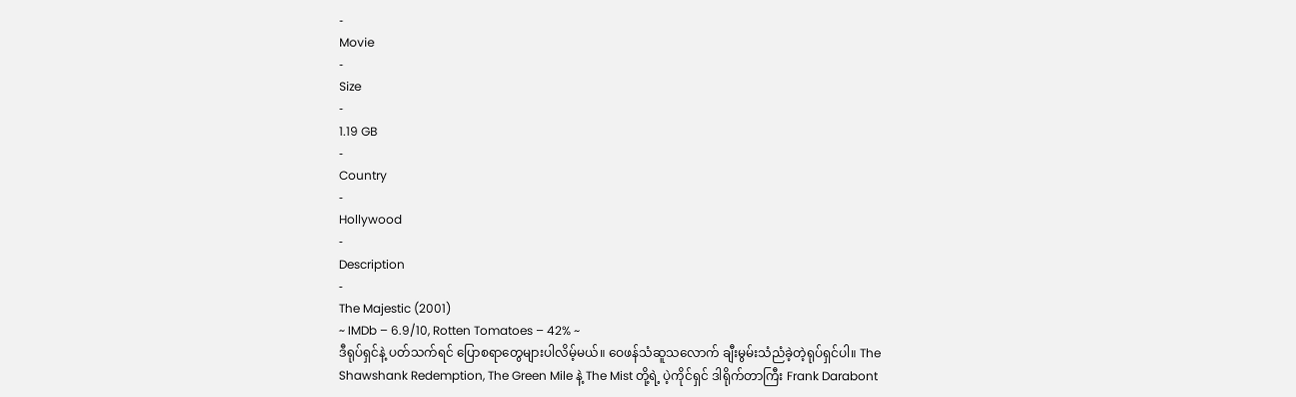-
Movie
-
Size
-
1.19 GB
-
Country
-
Hollywood
-
Description
-
The Majestic (2001)
~ IMDb – 6.9/10, Rotten Tomatoes – 42% ~
ဒီရုပ်ရှင်နဲ့ ပတ်သက်ရင် ပြောစရာတွေများပါလိမ့်မယ်။ ဝေဖန်သံဆူသလောက် ချီးမွမ်းသံညံခဲ့တဲ့ရုပ်ရှင်ပါ။ The Shawshank Redemption, The Green Mile နဲ့ The Mist တို့ရဲ့ ပဲ့ကိုင်ရှင် ဒါရိုက်တာကြီး Frank Darabont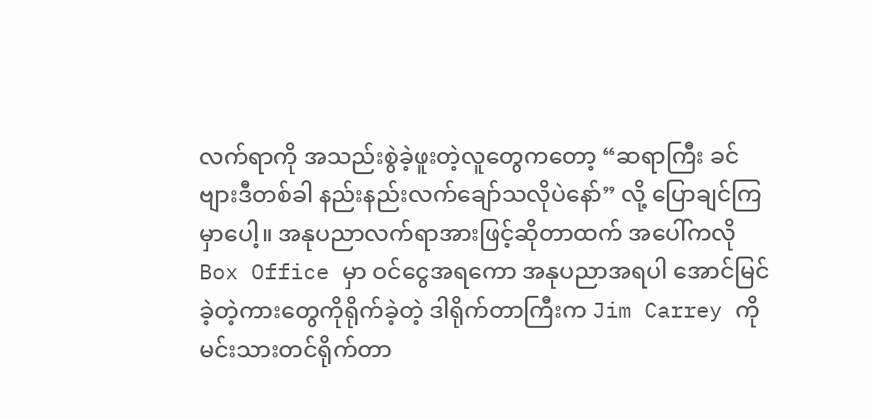လက်ရာကို အသည်းစွဲခဲ့ဖူးတဲ့လူတွေကတော့ “ဆရာကြီး ခင်ဗျားဒီတစ်ခါ နည်းနည်းလက်ချော်သလိုပဲနော်” လို့ ပြောချင်ကြမှာပေါ့။ အနုပညာလက်ရာအားဖြင့်ဆိုတာထက် အပေါ်ကလို Box Office မှာ ဝင်ငွေအရကော အနုပညာအရပါ အောင်မြင်ခဲ့တဲ့ကားတွေကိုရိုက်ခဲ့တဲ့ ဒါရိုက်တာကြီးက Jim Carrey ကို မင်းသားတင်ရိုက်တာ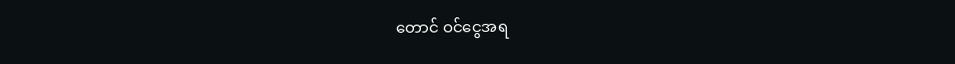တောင် ဝင်ငွေအရ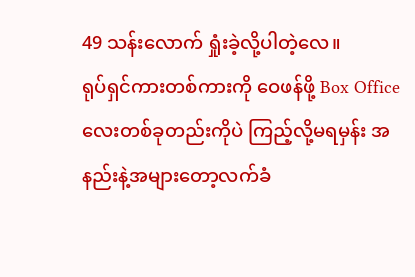49 သန်းလောက် ရှုံးခဲ့လို့ပါတဲ့လေ။
ရုပ်ရှင်ကားတစ်ကားကို ဝေဖန်ဖို့ Box Office လေးတစ်ခုတည်းကိုပဲ ကြည့်လို့မရမှန်း အနည်းနဲ့အများတော့လက်ခံ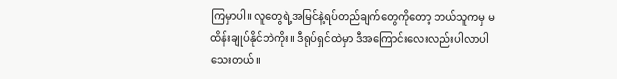ကြမှာပါ။ လူတွေရဲ့အမြင်နဲ့ရပ်တည်ချက်တွေကိုတော့ ဘယ်သူကမှ မထိန်းချုပ်နိုင်ဘဲကိုး။ ဒီရုပ်ရှင်ထဲမှာ ဒီအကြောင်းလေးလည်းပါလာပါသေးတယ်။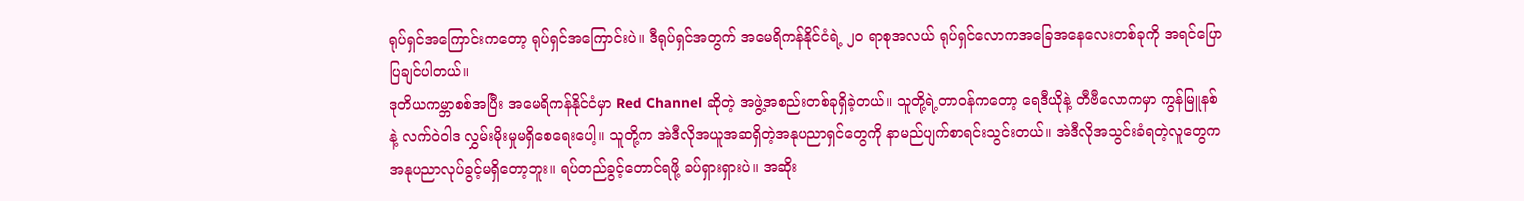ရုပ်ရှင်အကြောင်းကတော့ ရုပ်ရှင်အကြောင်းပဲ။ ဒီရုပ်ရှင်အတွက် အမေရိကန်နိုင်ငံရဲ့ ၂၀ ရာစုအလယ် ရုပ်ရှင်လောကအခြေအနေလေးတစ်ခုကို အရင်ပြောပြချင်ပါတယ်။
ဒုတိယကမ္ဘာစစ်အပြီး အမေရိကန်နိုင်ငံမှာ Red Channel ဆိုတဲ့ အဖွဲ့အစည်းတစ်ခုရှိခဲ့တယ်။ သူတို့ရဲ့တာဝန်ကတော့ ရေဒီယိုနဲ့ တီဗီလောကမှာ ကွန်မြူနစ်နဲ့ လက်ဝဲဝါဒ လွှမ်းမိုးမှုမရှိစေရေးပေါ့။ သူတို့က အဲဒီလိုအယူအဆရှိတဲ့အနုပညာရှင်တွေကို နာမည်ပျက်စာရင်းသွင်းတယ်။ အဲဒီလိုအသွင်းခံရတဲ့လူတွေက အနုပညာလုပ်ခွင့်မရှိတော့ဘူး။ ရပ်တည်ခွင့်တောင်ရဖို့ ခပ်ရှားရှားပဲ။ အဆိုး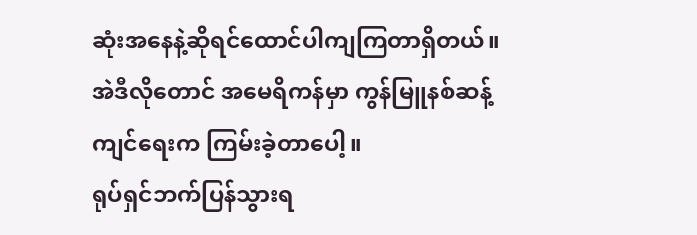ဆုံးအနေနဲ့ဆိုရင်ထောင်ပါကျကြတာရှိတယ်။ အဲဒီလိုတောင် အမေရိကန်မှာ ကွန်မြူနစ်ဆန့်ကျင်ရေးက ကြမ်းခဲ့တာပေါ့။
ရုပ်ရှင်ဘက်ပြန်သွားရ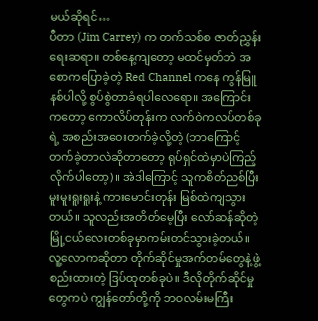မယ်ဆိုရင်…
ပီတာ (Jim Carrey) က တက်သစ်စ ဇာတ်ညွှန်းရေးဆရာ။ တစ်နေ့ကျတော့ မထင်မှတ်ဘဲ အစောကပြောခဲ့တဲ့ Red Channel ကနေ ကွန်မြူနစ်ပါလို့ စွပ်စွဲတာခံရပါလေရော။ အကြောင်းကတော့ ကောလိပ်တုန်းက လက်ဝဲကလပ်တစ်ခုရဲ့ အစည်းအဝေးတက်ခဲ့လို့တဲ့ (ဘာကြောင့်တက်ခဲ့တာလဲဆိုတာတော့ ရုပ်ရှင်ထဲမှာပဲကြည့်လိုက်ပါတော့)။ အဲဒါကြောင့် သူကစိတ်ညစ်ပြီး မူးမူးရူးရူးနဲ့ ကားမောင်းတုန်း မြစ်ထဲကျသွားတယ်။ သူလည်းအတိတ်မေ့ပြီး လော်ဆန်ဆိုတဲ့ မြို့ငယ်လေးတစ်ခုမှာကမ်းတင်သွားခဲ့တယ်။
လူ့လောကဆိုတာ တိုက်ဆိုင်မှုအက်တမ်တွေနဲ့ဖွဲ့စည်းထားတဲ့ ဒြပ်ထုတစ်ခုပဲ။ ဒီလိုတိုက်ဆိုင်မှုတွေကပဲ ကျွန်တော်တို့ကို ဘဝလမ်းမကြီး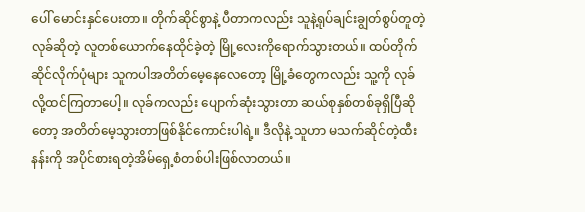ပေါ် မောင်းနှင်ပေးတာ။ တိုက်ဆိုင်စွာနဲ့ ပီတာကလည်း သူနဲ့ရုပ်ချင်းချွတ်စွပ်တူတဲ့ လုခ်ဆိုတဲ့ လူတစ်ယောက်နေထိုင်ခဲ့တဲ့ မြို့လေးကိုရောက်သွားတယ်။ ထပ်တိုက်ဆိုင်လိုက်ပုံများ သူကပါအတိတ်မေ့နေလေတော့ မြို့ခံတွေကလည်း သူ့ကို လုခ် လို့ထင်ကြတာပေါ့။ လုခ်ကလည်း ပျောက်ဆုံးသွားတာ ဆယ်စုနှစ်တစ်ခုရှိပြီဆိုတော့ အတိတ်မေ့သွားတာဖြစ်နိုင်ကောင်းပါရဲ့။ ဒီလိုနဲ့ သူဟာ မသက်ဆိုင်တဲ့ထီးနန်းကို အပိုင်စားရတဲ့အိမ်ရှေ့စံတစ်ပါးဖြစ်လာတယ်။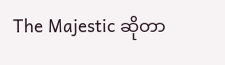The Majestic ဆိုတာ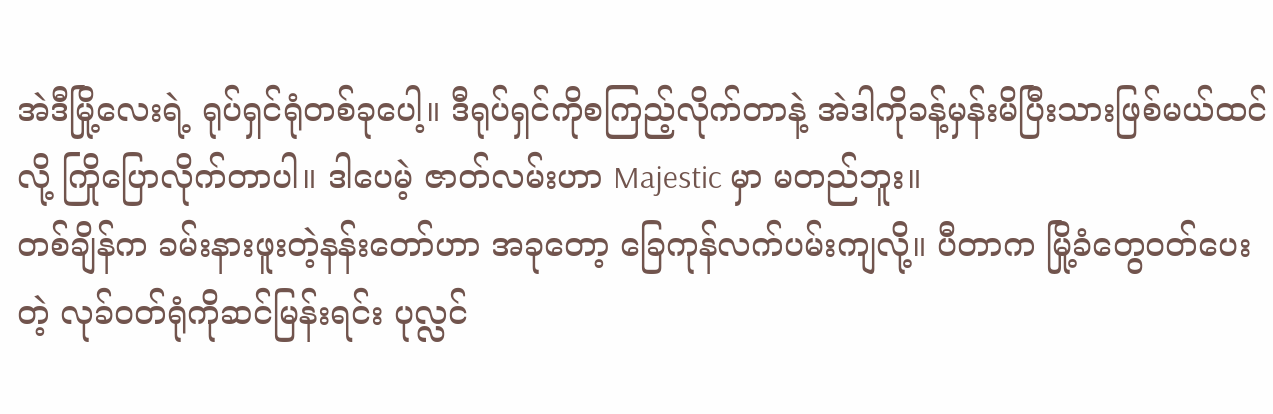အဲဒီမြို့လေးရဲ့ ရုပ်ရှင်ရုံတစ်ခုပေါ့။ ဒီရုပ်ရှင်ကိုစကြည့်လိုက်တာနဲ့ အဲဒါကိုခန့်မှန်းမိပြီးသားဖြစ်မယ်ထင်လို့ ကြိုပြောလိုက်တာပါ။ ဒါပေမဲ့ ဇာတ်လမ်းဟာ Majestic မှာ မတည်ဘူး။
တစ်ချိန်က ခမ်းနားဖူးတဲ့နန်းတော်ဟာ အခုတော့ ခြေကုန်လက်ပမ်းကျလို့။ ပီတာက မြို့ခံတွေဝတ်ပေးတဲ့ လုခ်ဝတ်ရုံကိုဆင်မြန်းရင်း ပုလ္လင်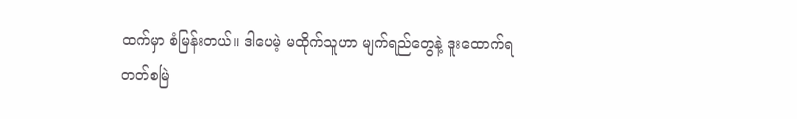ထက်မှာ စံမြန်းတယ်။ ဒါပေမဲ့ မထိုက်သူဟာ မျက်ရည်တွေနဲ့ ဒူးထောက်ရတတ်စမြဲ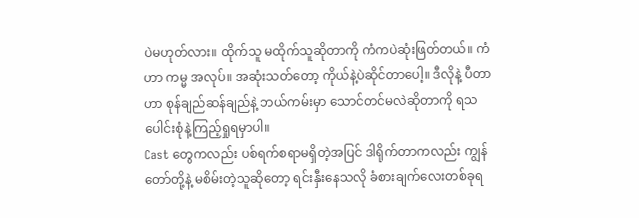ပဲမဟုတ်လား။ ထိုက်သူ မထိုက်သူဆိုတာကို ကံကပဲဆုံးဖြတ်တယ်။ ကံဟာ ကမ္မ အလုပ်။ အဆုံးသတ်တော့ ကိုယ်နဲ့ပဲဆိုင်တာပေါ့။ ဒီလိုနဲ့ ပီတာဟာ စုန်ချည်ဆန်ချည်နဲ့ ဘယ်ကမ်းမှာ သောင်တင်မလဲဆိုတာကို ရသပေါင်းစုံနဲ့ကြည့်ရှုရမှာပါ။
Cast တွေကလည်း ပစ်ရက်စရာမရှိတဲ့အပြင် ဒါရိုက်တာကလည်း ကျွန်တော်တို့နဲ့ မစိမ်းတဲ့သူဆိုတော့ ရင်းနှီးနေသလို ခံစားချက်လေးတစ်ခုရ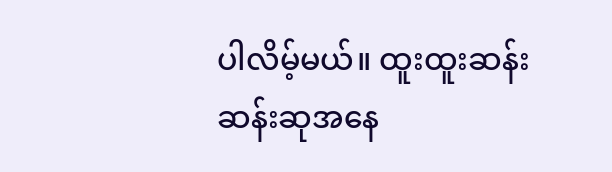ပါလိမ့်မယ်။ ထူးထူးဆန်းဆန်းဆုအနေ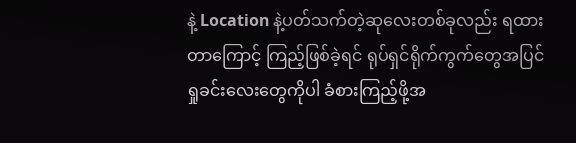နဲ့ Location နဲ့ပတ်သက်တဲ့ဆုလေးတစ်ခုလည်း ရထားတာကြောင့် ကြည့်ဖြစ်ခဲ့ရင် ရုပ်ရှင်ရိုက်ကွက်တွေအပြင် ရှုခင်းလေးတွေကိုပါ ခံစားကြည့်ဖို့အ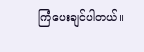ကြံပေးချင်ပါတယ်။